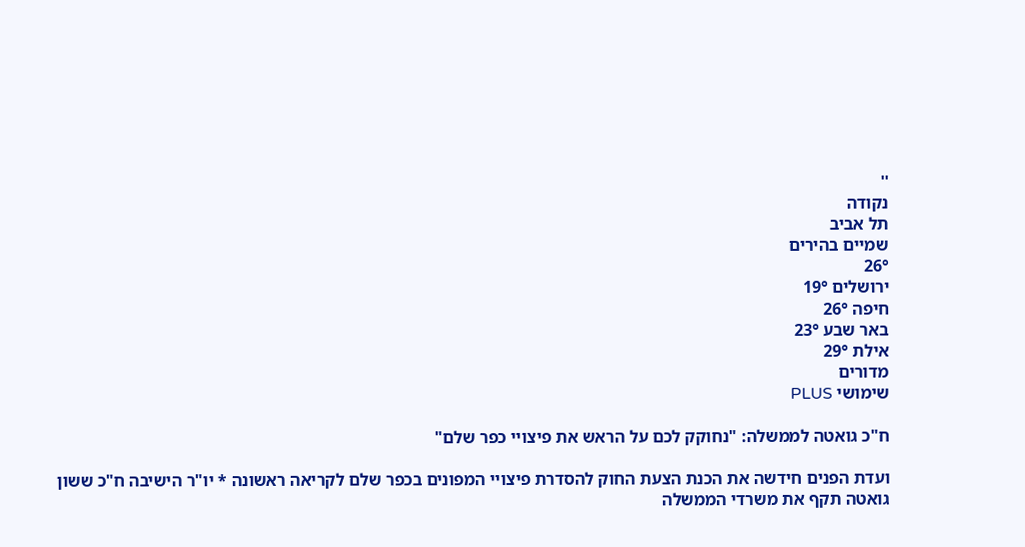''
נקודה
תל אביב
שמיים בהירים
26°
ירושלים 19°
חיפה 26°
באר שבע 23°
אילת 29°
מדורים
שימושי PLUS

ח"כ גואטה לממשלה: "נחוקק לכם על הראש את פיצויי כפר שלם"

ועדת הפנים חידשה את הכנת הצעת החוק להסדרת פיצויי המפונים בכפר שלם לקריאה ראשונה * יו"ר הישיבה ח"כ ששון גואטה תקף את משרדי הממשלה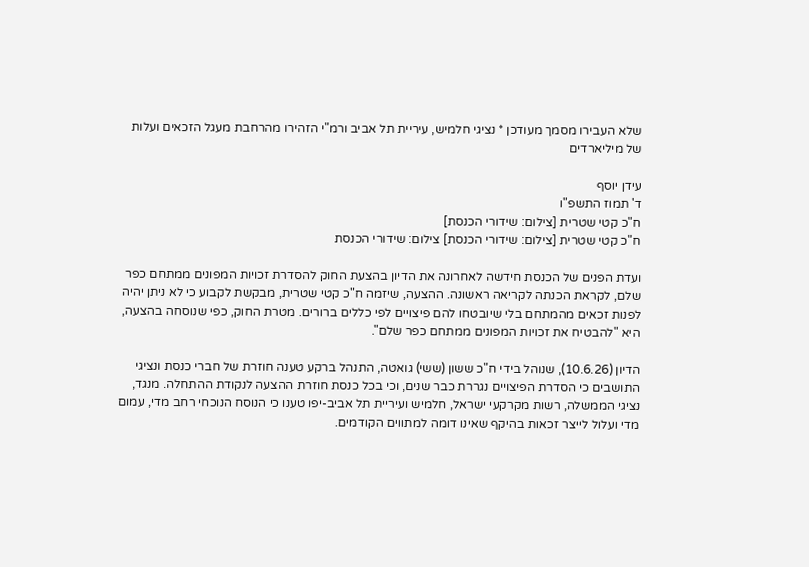שלא העבירו מסמך מעודכן * נציגי חלמיש, עיריית תל אביב ורמ"י הזהירו מהרחבת מעגל הזכאים ועלות של מיליארדים

עידן יוסף
ד' תמוז התשפ"ו
ח"כ קטי שטרית [צילום: שידורי הכנסת]
ח"כ קטי שטרית [צילום: שידורי הכנסת] צילום: שידורי הכנסת

ועדת הפנים של הכנסת חידשה לאחרונה את הדיון בהצעת החוק להסדרת זכויות המפונים ממתחם כפר שלם, לקראת הכנתה לקריאה ראשונה. ההצעה, שיזמה ח"כ קטי שטרית, מבקשת לקבוע כי לא ניתן יהיה לפנות זכאים מהמתחם בלי שיובטחו להם פיצויים לפי כללים ברורים. מטרת החוק, כפי שנוסחה בהצעה, היא "להבטיח את זכויות המפונים ממתחם כפר שלם".

הדיון (10.6.26), שנוהל בידי ח"כ ששון (ששי) גואטה, התנהל ברקע טענה חוזרת של חברי כנסת ונציגי התושבים כי הסדרת הפיצויים נגררת כבר שנים, וכי בכל כנסת חוזרת ההצעה לנקודת ההתחלה. מנגד, נציגי הממשלה, רשות מקרקעי ישראל, חלמיש ועיריית תל אביב-יפו טענו כי הנוסח הנוכחי רחב מדי, עמום מדי ועלול לייצר זכאות בהיקף שאינו דומה למתווים הקודמים.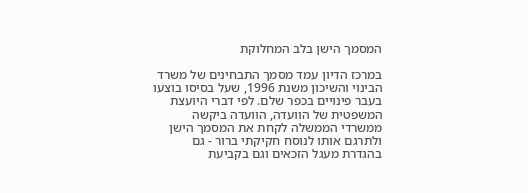המסמך הישן בלב המחלוקת

במרכז הדיון עמד מסמך התבחינים של משרד הבינוי והשיכון משנת 1996, שעל בסיסו בוצעו בעבר פינויים בכפר שלם. לפי דברי היועצת המשפטית של הוועדה, הוועדה ביקשה ממשרדי הממשלה לקחת את המסמך הישן ולתרגם אותו לנוסח חקיקתי ברור - גם בהגדרת מעגל הזכאים וגם בקביעת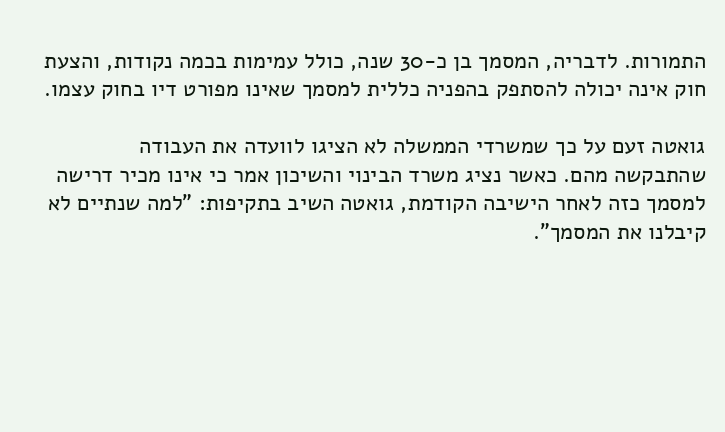התמורות. לדבריה, המסמך בן כ-30 שנה, כולל עמימות בכמה נקודות, והצעת חוק אינה יכולה להסתפק בהפניה כללית למסמך שאינו מפורט דיו בחוק עצמו.

גואטה זעם על כך שמשרדי הממשלה לא הציגו לוועדה את העבודה שהתבקשה מהם. כאשר נציג משרד הבינוי והשיכון אמר כי אינו מכיר דרישה למסמך כזה לאחר הישיבה הקודמת, גואטה השיב בתקיפות: "למה שנתיים לא קיבלנו את המסמך".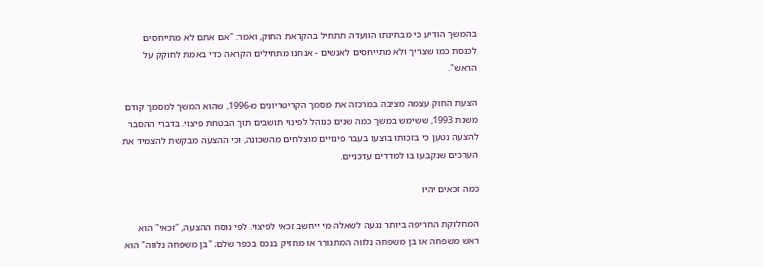בהמשך הודיע כי מבחינתו הוועדה תתחיל בהקראת החוק, ואמר: "אם אתם לא מתייחסים לכנסת כמו שצריך ולא מתייחסים לאנשים - אנחנו מתחילים הקראה כדי באמת לחוקק על הראש".

הצעת החוק עצמה מציבה במרכזה את מסמך הקריטריונים מ-1996, שהוא המשך למסמך קודם משנת 1993, ששימש במשך כמה שנים כנוהל לפינוי תושבים תוך הבטחת פיצוי. בדברי ההסבר להצעה נטען כי בזכותו בוצעו בעבר פינויים מוצלחים מהשכונה, וכי ההצעה מבקשת להצמיד את הערכים שנקבעו בו למדדים עדכניים.

כמה זכאים יהיו

המחלוקת החריפה ביותר נגעה לשאלה מי ייחשב זכאי לפיצוי. לפי נוסח ההצעה, "זכאי" הוא ראש משפחה או בן משפחה נלווה המתגורר או מחזיק בנכס בכפר שלם; "בן משפחה נלווה" הוא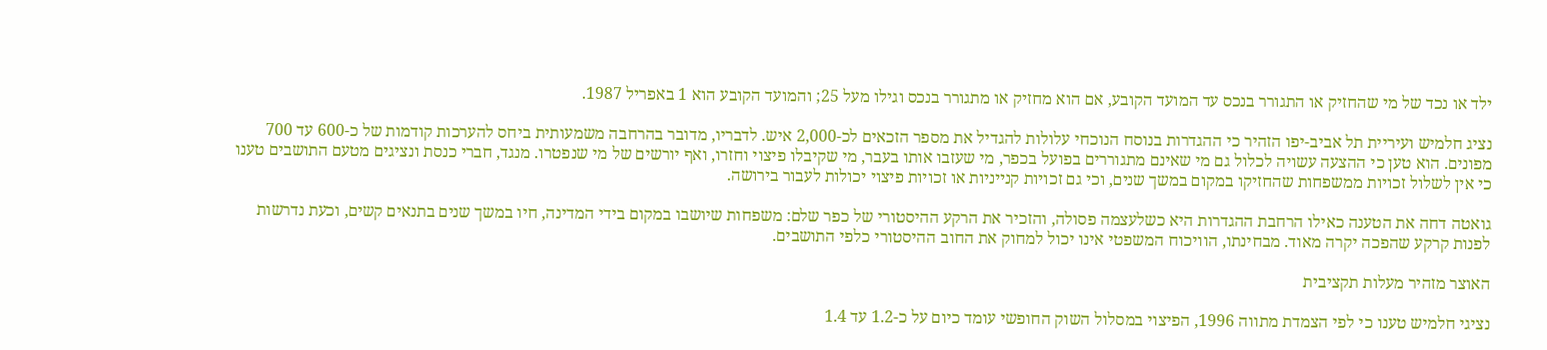ילד או נכד של מי שהחזיק או התגורר בנכס עד המועד הקובע, אם הוא מחזיק או מתגורר בנכס וגילו מעל 25; והמועד הקובע הוא 1 באפריל 1987.

נציג חלמיש ועיריית תל אביב-יפו הזהיר כי ההגדרות בנוסח הנוכחי עלולות להגדיל את מספר הזכאים לכ-2,000 איש. לדבריו, מדובר בהרחבה משמעותית ביחס להערכות קודמות של כ-600 עד 700 מפונים. הוא טען כי ההצעה עשויה לכלול גם מי שאינם מתגוררים בפועל בכפר, מי שעזבו אותו בעבר, מי שקיבלו פיצוי וחזרו, ואף יורשים של מי שנפטרו. מנגד, חברי כנסת ונציגים מטעם התושבים טענו כי אין לשלול זכויות ממשפחות שהחזיקו במקום במשך שנים, וכי גם זכויות קנייניות או זכויות פיצוי יכולות לעבור בירושה.

גואטה דחה את הטענה כאילו הרחבת ההגדרות היא כשלעצמה פסולה, והזכיר את הרקע ההיסטורי של כפר שלם: משפחות שיושבו במקום בידי המדינה, חיו במשך שנים בתנאים קשים, וכעת נדרשות לפנות קרקע שהפכה יקרה מאוד. מבחינתו, הוויכוח המשפטי אינו יכול למחוק את החוב ההיסטורי כלפי התושבים.

האוצר מזהיר מעלות תקציבית

נציגי חלמיש טענו כי לפי הצמדת מתווה 1996, הפיצוי במסלול השוק החופשי עומד כיום על כ-1.2 עד 1.4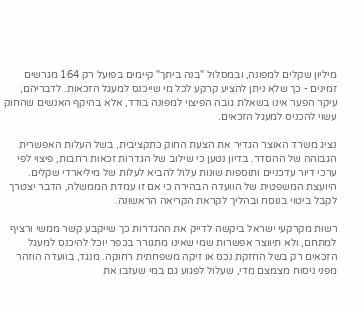מיליון שקלים למפונה, ובמסלול "בנה ביתך" קיימים בפועל רק 164 מגרשים זמינים - כך שלא ניתן להציע קרקע לכל מי שייכנס למעגל הזכאות. לדבריהם, עיקר הפער אינו בשאלת גובה הפיצוי למפונה בודד, אלא בהיקף האנשים שהחוק עשוי להכניס למעגל הזכאים.

נציג משרד האוצר הגדיר את הצעת החוק כתקציבית, בשל העלות האפשרית הגבוהה של ההסדר. בדיון נטען כי שילוב של הגדרות זכאות רחבות, פיצוי לפי ערכי דיור עדכניים ותוספות שונות עלול להביא לעלות של מיליארדי שקלים. היועצת המשפטית של הוועדה הבהירה כי אם זו עמדת הממשלה, הדבר יצטרך לקבל ביטוי בנוסח ובהליך לקראת הקריאה הראשונה.

רשות מקרקעי ישראל ביקשה לדייק את ההגדרות כך שייקבע קשר ממשי ורציף למתחם, ולא תיווצר אפשרות שמי שאינו מתגורר בכפר יוכל להיכנס למעגל הזכאים רק בשל החזקת נכס או זיקה משפחתית רחוקה. מנגד, בוועדה הוזהר מפני ניסוח מצמצם מדי, שעלול לפגוע גם במי שעזבו את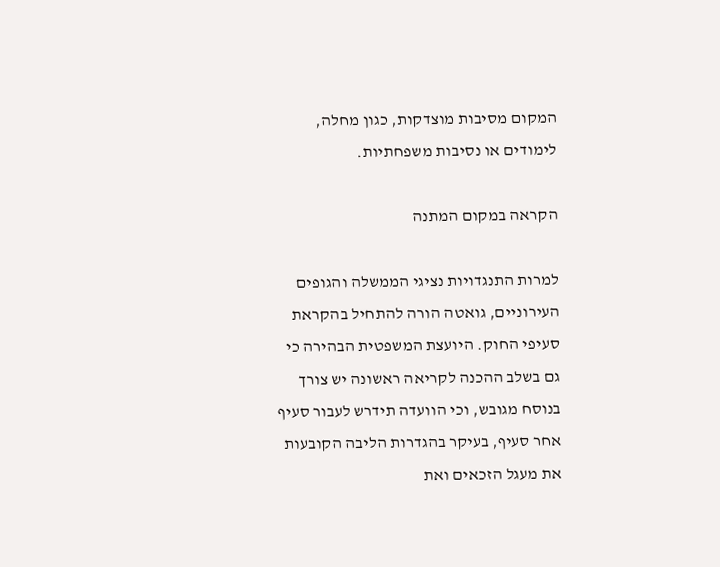המקום מסיבות מוצדקות, כגון מחלה, לימודים או נסיבות משפחתיות.

הקראה במקום המתנה

למרות התנגדויות נציגי הממשלה והגופים העירוניים, גואטה הורה להתחיל בהקראת סעיפי החוק. היועצת המשפטית הבהירה כי גם בשלב ההכנה לקריאה ראשונה יש צורך בנוסח מגובש, וכי הוועדה תידרש לעבור סעיף אחר סעיף, בעיקר בהגדרות הליבה הקובעות את מעגל הזכאים ואת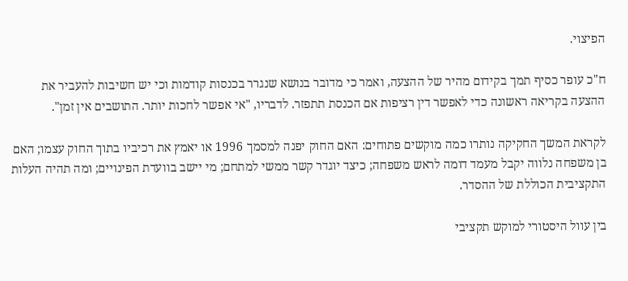הפיצוי.

ח"כ עופר כסיף תמך בקידום מהיר של ההצעה, ואמר כי מדובר בנושא שנגרר בכנסות קודמות וכי יש חשיבות להעביר את ההצעה בקריאה ראשונה כדי לאפשר דין רציפות אם הכנסת תתפזר. לדבריו, "אי אפשר לחכות יותר. התושבים אין זמן".

לקראת המשך החקיקה נותרו כמה מוקשים פתוחים: האם החוק יפנה למסמך 1996 או יאמץ את רכיביו בתוך החוק עצמו; האם בן משפחה נלווה יקבל מעמד דומה לראש משפחה; כיצד יוגדר קשר ממשי למתחם; מי יישב בוועדת הפינויים; ומה תהיה העלות התקציבית הכוללת של ההסדר.

בין עוול היסטורי למוקש תקציבי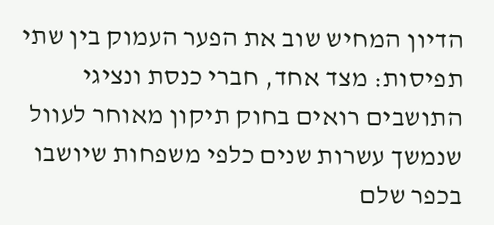הדיון המחיש שוב את הפער העמוק בין שתי תפיסות: מצד אחד, חברי כנסת ונציגי התושבים רואים בחוק תיקון מאוחר לעוול שנמשך עשרות שנים כלפי משפחות שיושבו בכפר שלם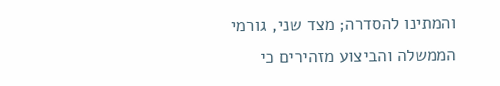והמתינו להסדרה; מצד שני, גורמי הממשלה והביצוע מזהירים כי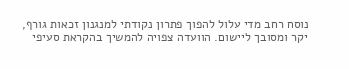נוסח רחב מדי עלול להפוך פתרון נקודתי למנגנון זכאות גורף, יקר ומסובך ליישום. הוועדה צפויה להמשיך בהקראת סעיפי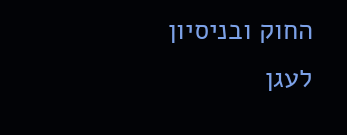החוק ובניסיון לעגן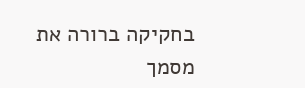בחקיקה ברורה את מסמך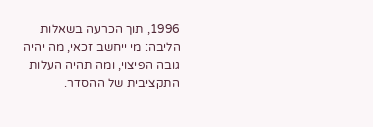1996, תוך הכרעה בשאלות הליבה: מי ייחשב זכאי, מה יהיה גובה הפיצוי, ומה תהיה העלות התקציבית של ההסדר.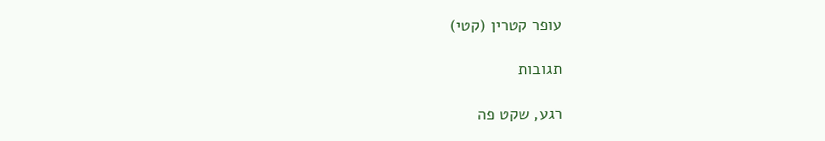עופר קטרין (קטי)

תגובות

רגע, שקט פה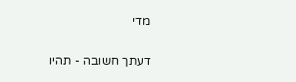מדי

דעתך חשובה - תהיו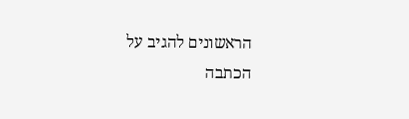הראשונים להגיב על הכתבה